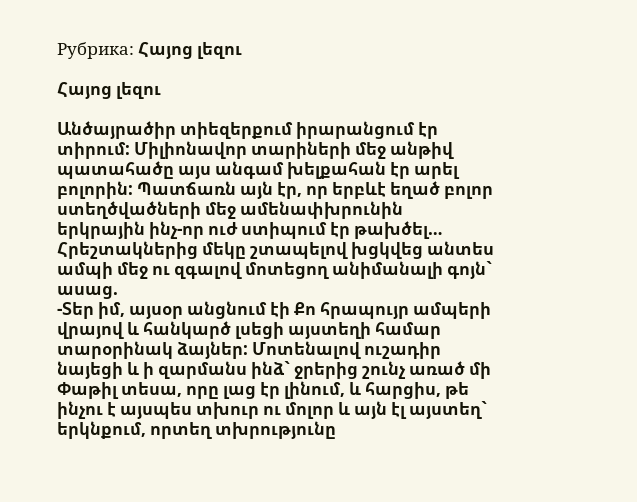Рубрика: Հայոց լեզու

Հայոց լեզու

Անծայրածիր տիեզերքում իրարանցում էր տիրում: Միլիոնավոր տարիների մեջ անթիվ պատահածը այս անգամ խելքահան էր արել բոլորին: Պատճառն այն էր, որ երբևէ եղած բոլոր ստեղծվածների մեջ ամենափխրունին երկրային ինչ-որ ուժ ստիպում էր թախծել…
Հրեշտակներից մեկը շտապելով խցկվեց անտես ամպի մեջ ու զգալով մոտեցող անիմանալի գոյն` ասաց.
-Տեր իմ, այսօր անցնում էի Քո հրապույր ամպերի վրայով և հանկարծ լսեցի այստեղի համար տարօրինակ ձայներ: Մոտենալով ուշադիր նայեցի և ի զարմանս ինձ` ջրերից շունչ առած մի Փաթիլ տեսա, որը լաց էր լինում, և հարցիս, թե ինչու է այսպես տխուր ու մոլոր և այն էլ այստեղ` երկնքում, որտեղ տխրությունը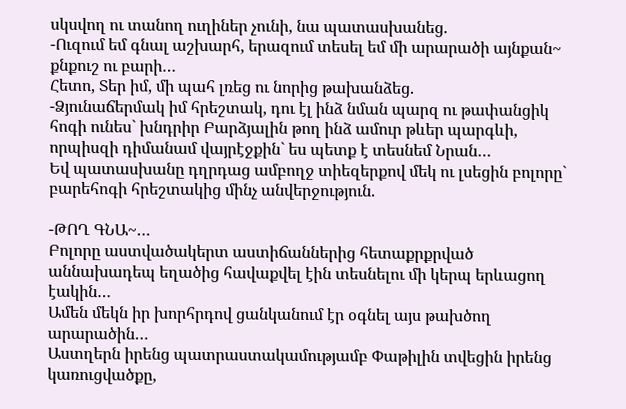սկսվող ու տանող ուղիներ չունի, նա պատասխանեց.
-Ուզում եմ գնալ աշխարհ, երազում տեսել եմ մի արարածի այնքան~ քնքուշ ու բարի…
Հետո, Տեր իմ, մի պահ լռեց ու նորից թախանձեց.
-Ձյունաճերմակ իմ հրեշտակ, դու էլ ինձ նման պարզ ու թափանցիկ հոգի ունես` խնդրիր Բարձյալին թող ինձ ամուր թևեր պարգևի, որպիսզի դիմանամ վայրէջքին` ես պետք է տեսնեմ Նրան…
Եվ պատասխանը դղրդաց ամբողջ տիեզերքով մեկ ու լսեցին բոլորը` բարեհոգի հրեշտակից մինչ անվերջություն.

-ԹՈՂ ԳՆԱ~…
Բոլորը աստվածակերտ աստիճաններից հետաքրքրված աննախադեպ եղածից հավաքվել էին տեսնելու մի կերպ երևացող էակին…
Ամեն մեկն իր խորհրդով ցանկանում էր օգնել այս թախծող արարածին…
Աստղերն իրենց պատրաստակամությամբ Փաթիլին տվեցին իրենց կառուցվածքը,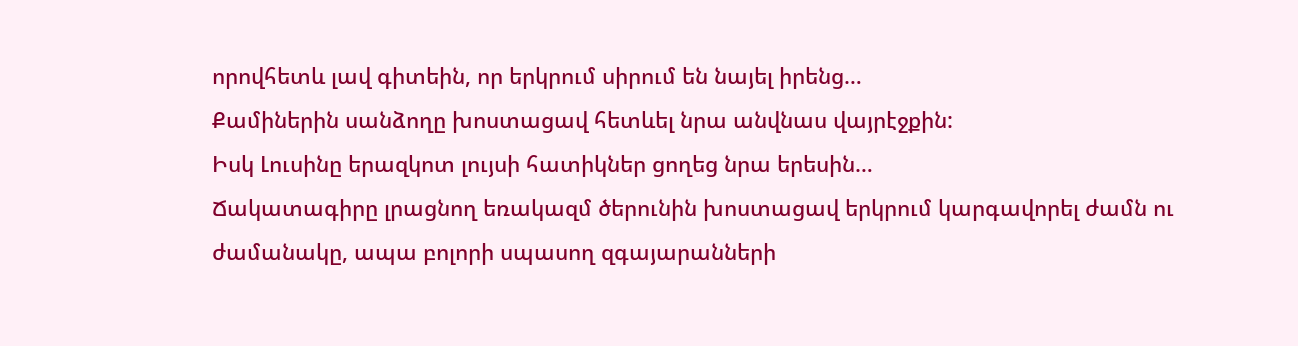որովհետև լավ գիտեին, որ երկրում սիրում են նայել իրենց…
Քամիներին սանձողը խոստացավ հետևել նրա անվնաս վայրէջքին:
Իսկ Լուսինը երազկոտ լույսի հատիկներ ցողեց նրա երեսին…
Ճակատագիրը լրացնող եռակազմ ծերունին խոստացավ երկրում կարգավորել ժամն ու ժամանակը, ապա բոլորի սպասող զգայարանների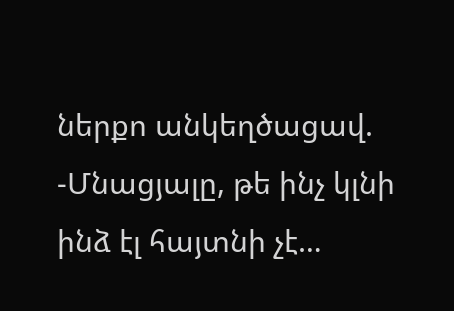ներքո անկեղծացավ.
-Մնացյալը, թե ինչ կլնի ինձ էլ հայտնի չէ…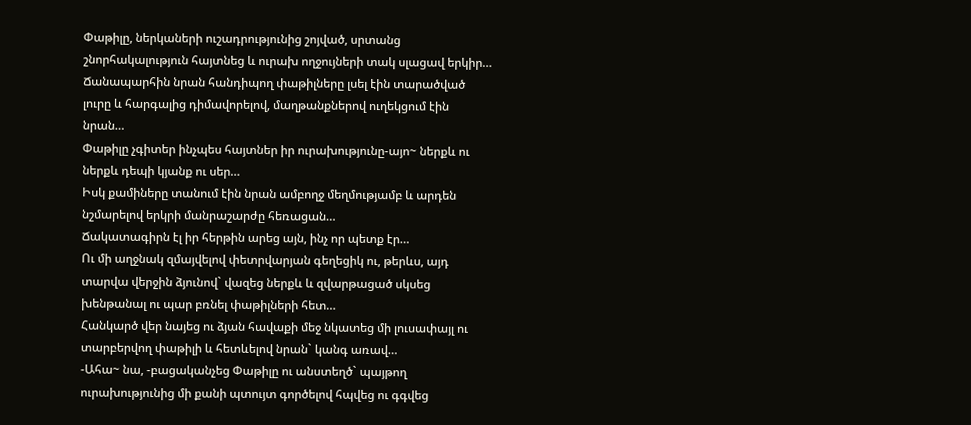Փաթիլը, ներկաների ուշադրությունից շոյված, սրտանց շնորհակալություն հայտնեց և ուրախ ողջույների տակ սլացավ երկիր…
Ճանապարհին նրան հանդիպող փաթիլները լսել էին տարածված լուրը և հարգալից դիմավորելով, մաղթանքներով ուղեկցում էին նրան…
Փաթիլը չգիտեր ինչպես հայտներ իր ուրախությունը-այո~ ներքև ու ներքև դեպի կյանք ու սեր…
Իսկ քամիները տանում էին նրան ամբողջ մեղմությամբ և արդեն նշմարելով երկրի մանրաշարժը հեռացան…
Ճակատագիրն էլ իր հերթին արեց այն, ինչ որ պետք էր…
Ու մի աղջնակ զմայվելով փետրվարյան գեղեցիկ ու, թերևս, այդ տարվա վերջին ձյունով` վազեց ներքև և զվարթացած սկսեց խենթանալ ու պար բռնել փաթիլների հետ…
Հանկարծ վեր նայեց ու ձյան հավաքի մեջ նկատեց մի լուսափայլ ու տարբերվող փաթիլի և հետևելով նրան` կանգ առավ…
-Ահա~ նա, -բացականչեց Փաթիլը ու անստեղծ` պայթող ուրախությունից մի քանի պտույտ գործելով հպվեց ու գգվեց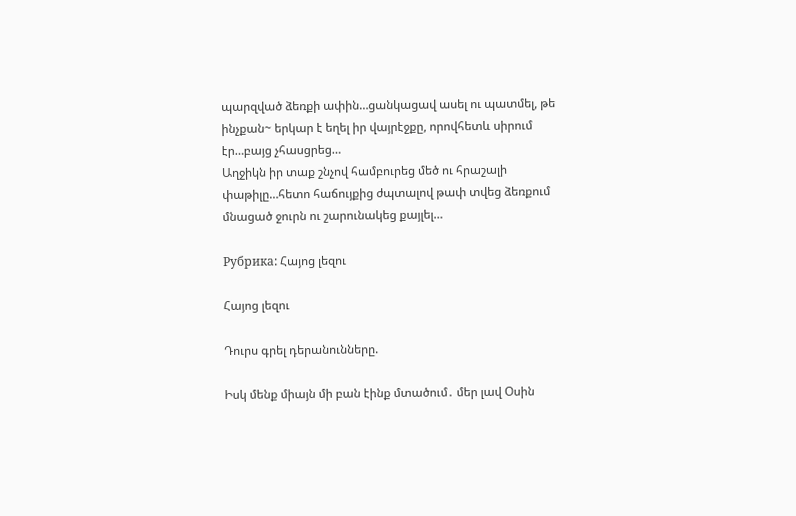պարզված ձեռքի ափին…ցանկացավ ասել ու պատմել, թե ինչքան~ երկար է եղել իր վայրէջքը, որովհետև սիրում էր…բայց չհասցրեց…
Աղջիկն իր տաք շնչով համբուրեց մեծ ու հրաշալի փաթիլը…հետո հաճույքից ժպտալով թափ տվեց ձեռքում մնացած ջուրն ու շարունակեց քայլել…

Рубрика: Հայոց լեզու

Հայոց լեզու

Դուրս գրել դերանունները.

Իսկ մենք միայն մի բան էինք մտածում․ մեր լավ Օսին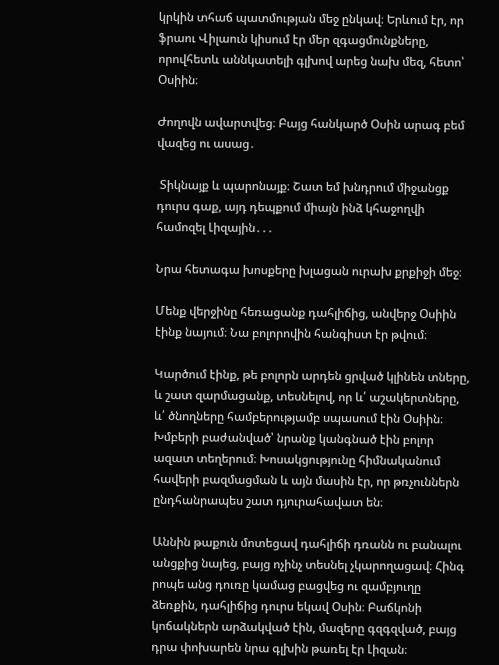կրկին տհաճ պատմության մեջ ընկավ։ Երևում էր, որ ֆրաու Վիլաուն կիսում էր մեր զգացմունքները, որովհետև աննկատելի գլխով արեց նախ մեզ, հետո՝ Օսիին։

Ժողովն ավարտվեց։ Բայց հանկարծ Օսին արագ բեմ վազեց ու ասաց․

 Տիկնայք և պարոնայք։ Շատ եմ խնդրում միջանցք դուրս գաք, այդ դեպքում միայն ինձ կհաջողվի համոզել Լիզային․․․

Նրա հետագա խոսքերը խլացան ուրախ քրքիջի մեջ։

Մենք վերջինը հեռացանք դահլիճից, անվերջ Օսիին էինք նայում։ Նա բոլորովին հանգիստ էր թվում։

Կարծում էինք, թե բոլորն արդեն ցրված կլինեն տները, և շատ զարմացանք, տեսնելով, որ և՛ աշակերտները, և՛ ծնողները համբերությամբ սպասում էին Օսիին։ Խմբերի բաժանված՝ նրանք կանգնած էին բոլոր ազատ տեղերում։ Խոսակցությունը հիմնականում հավերի բազմացման և այն մասին էր, որ թռչուններն ընդհանրապես շատ դյուրահավատ են։

Աննին թաքուն մոտեցավ դահլիճի դռանն ու բանալու անցքից նայեց, բայց ոչինչ տեսնել չկարողացավ։ Հինգ րոպե անց դուռը կամաց բացվեց ու զամբյուղը ձեռքին, դահլիճից դուրս եկավ Օսին։ Բաճկոնի կոճակներն արձակված էին, մազերը գզգզված, բայց դրա փոխարեն նրա գլխին թառել էր Լիզան։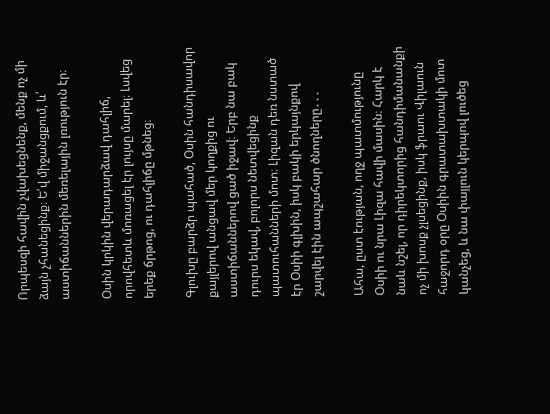Որպեսզի հավին չվախեցնենք, մենք ոչ մի ձայն չհանեցինք։ Ե՛վ միջանցքում, և՛ աստիճաններին մեռելային լռություն էր։

Օսին կրկին վերադարձավ դահլիճ, որովհետև մոռացել էր լույսը մարել։ Լսվեց երեք ճրթոց, ու դահլիճը մթնեց։

Գլուխը բարձր պահած, Օսին հանդիսավոր քայլերով անցավ մեր կողքից ու աստիճաններով ցած իջավ։ Երբ նա բակ դուրս եկավ, բոլորս նետվեցինք պատուհանների մոտ։ Լիզան դեռ նստած էր Օսիի գլխին, իսկ բակի երկայնքով շարվել էին ապշահար ծնողները․․․

Ահա, ըստ էության, ողջ պատմությունը Օսիի ու նրա Լիզա հավի մասին։ Հարկ է նաև նշել, որ դիրեկտորից հանդիմանանքի ոչ մի խոսք չլսեցինք, իսկ ֆրաու Վիլաուն հաջորդ օրը Օսիին գրատախտակի մոտ կանչեց, և նա փայլուն կերպով լուծեց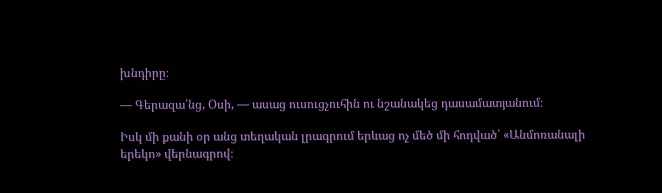խնդիրը։

― Գերազա՛նց, Օսի, ― ասաց ուսուցչուհին ու նշանակեց դասամատյանում։

Իսկ մի քանի օր անց տեղական լրագրում երևաց ոչ մեծ մի հոդված՝ «Անմոռանալի երեկո» վերնագրով։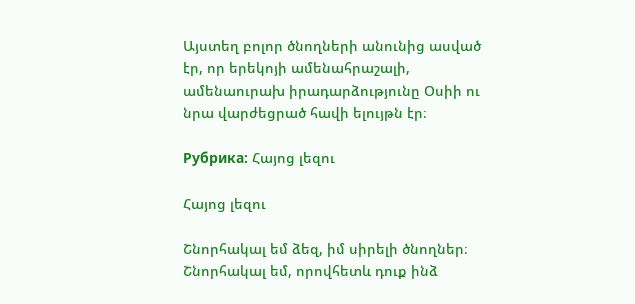Այստեղ բոլոր ծնողների անունից ասված էր, որ երեկոյի ամենահրաշալի, ամենաուրախ իրադարձությունը Օսիի ու նրա վարժեցրած հավի ելույթն էր։

Рубрика: Հայոց լեզու

Հայոց լեզու

Շնորհակալ եմ ձեզ, իմ սիրելի ծնողներ։ Շնորհակալ եմ, որովհետև դուք ինձ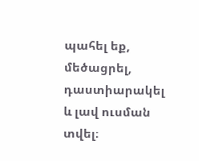պահել եք, մեծացրել, դաստիարակել և լավ ուսման տվել։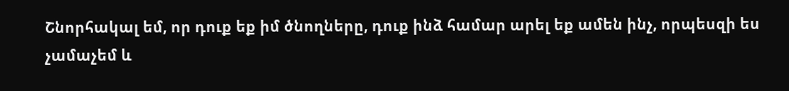Շնորհակալ եմ, որ դուք եք իմ ծնողները, դուք ինձ համար արել եք ամեն ինչ, որպեսզի ես չամաչեմ և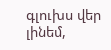գլուխս վեր լինեմ,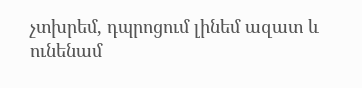չտխրեմ, դպրոցում լինեմ ազատ և ունենամ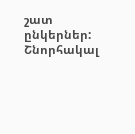շատ ընկերներ: Շնորհակալ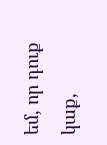եմ, որ դուք կաք,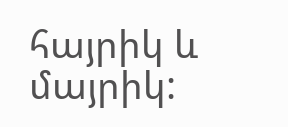հայրիկ և մայրիկ: